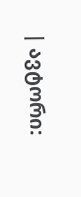| ავტორი: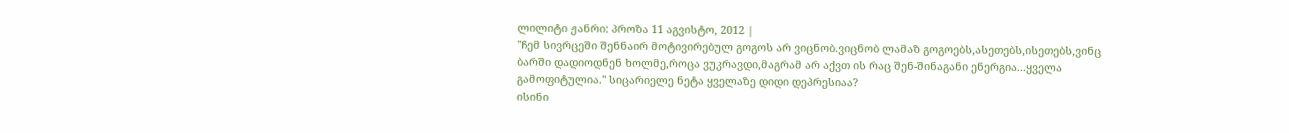ლილიტი ჟანრი: პროზა 11 აგვისტო, 2012 |
"ჩემ სივრცეში შენნაირ მოტივირებულ გოგოს არ ვიცნობ.ვიცნობ ლამაზ გოგოებს,ასეთებს,ისეთებს,ვინც ბარში დადიოდნენ ხოლმე,როცა ვუკრავდი,მაგრამ არ აქვთ ის რაც შენ-შინაგანი ენერგია...ყველა გამოფიტულია." სიცარიელე ნეტა ყველაზე დიდი დეპრესიაა?
ისინი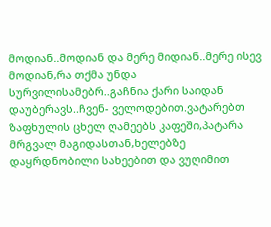მოდიან..მოდიან და მერე მიდიან..მერე ისევ მოდიან,რა თქმა უნდა სურვილისამებრ..გაჩნია ქარი საიდან დაუბერავს..ჩვენ- ველოდებით.ვატარებთ ზაფხულის ცხელ ღამეებს კაფეში,პატარა მრგვალ მაგიდასთან,ხელებზე დაყრდნობილი სახეებით და ვუღიმით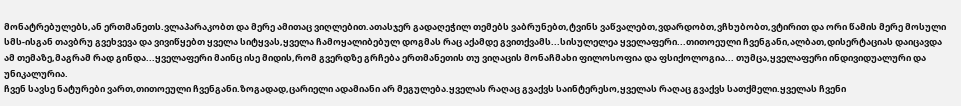მონატრებულებს,ან ერთმანეთს.ვლაპარაკობთ და მერე ამითაც ვიღლებით.ათასჯერ გადაღეჭილ თემებს ვაბრუნებთ,ტვინს ვაწვალებთ,ვდარდობთ,ვჩხუბობთ,ვტირით და ორი წამის მერე მოსული სმს-ისგან თავბრუ გვეხვევა და ვივიწყებთ ყველა სიტყვას,ყველა ჩამოყალიბებულ დოგმას რაც აქამდე გვითქვამს...სისულელეა ყველაფერი...თითოეული ჩვენგანი,ალბათ,დისერტაციას დაიცავდა ამ თემაზე,მაგრამ რად გინდა...ყველაფერი მაინც ისე მიდის,რომ გვერდზე გრჩება ერთმანეთის თუ ვიღაცის მონაჩმახი ფილოსოფია და ფსიქოლოგია... თუმცა,ყველაფერი ინდივიდუალური და უნიკალურია.
ჩვენ სავსე ნატურები ვართ,თითოეული ჩვენგანი.ზოგადად,ცარიელი ადამიანი არ მეგულება.ყველას რაღაც გვაქვს საინტერესო,ყველას რაღაც გვაქვს სათქმელი.ყველას ჩვენი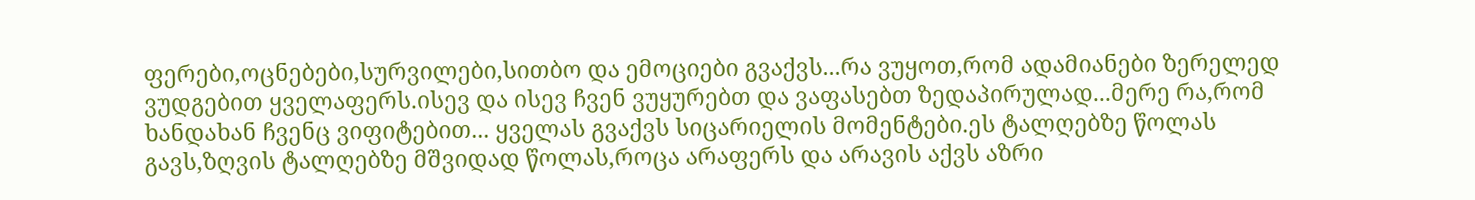ფერები,ოცნებები,სურვილები,სითბო და ემოციები გვაქვს...რა ვუყოთ,რომ ადამიანები ზერელედ ვუდგებით ყველაფერს.ისევ და ისევ ჩვენ ვუყურებთ და ვაფასებთ ზედაპირულად...მერე რა,რომ ხანდახან ჩვენც ვიფიტებით... ყველას გვაქვს სიცარიელის მომენტები.ეს ტალღებზე წოლას გავს,ზღვის ტალღებზე მშვიდად წოლას,როცა არაფერს და არავის აქვს აზრი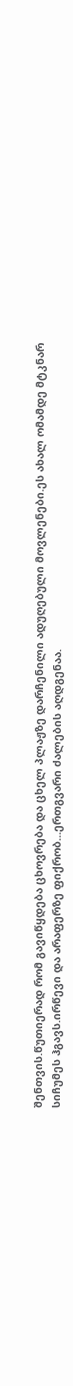შენთვის.წუთიერად რომ გავიწყდება ცხოვრება და ცხელ პლაჟზე დარჩენილი ადუღებული მოვლენები.ეს ახალ ომამდე მტკნარ სიჩუმეს ჰგავს.ირწევი და არაფერზე ფიქრობ...ერთგვარი ძალების აღდგენაა.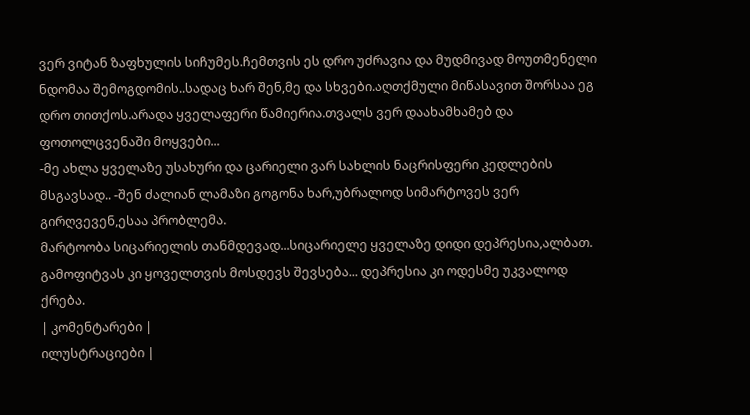ვერ ვიტან ზაფხულის სიჩუმეს.ჩემთვის ეს დრო უძრავია და მუდმივად მოუთმენელი ნდომაა შემოგდომის..სადაც ხარ შენ,მე და სხვები.აღთქმული მიწასავით შორსაა ეგ დრო თითქოს.არადა ყველაფერი წამიერია.თვალს ვერ დაახამხამებ და ფოთოლცვენაში მოყვები...
-მე ახლა ყველაზე უსახური და ცარიელი ვარ სახლის ნაცრისფერი კედლების მსგავსად.. -შენ ძალიან ლამაზი გოგონა ხარ,უბრალოდ სიმარტოვეს ვერ გირღვევენ,ესაა პრობლემა.
მარტოობა სიცარიელის თანმდევად...სიცარიელე ყველაზე დიდი დეპრესია,ალბათ. გამოფიტვას კი ყოველთვის მოსდევს შევსება... დეპრესია კი ოდესმე უკვალოდ ქრება.
| კომენტარები |
ილუსტრაციები |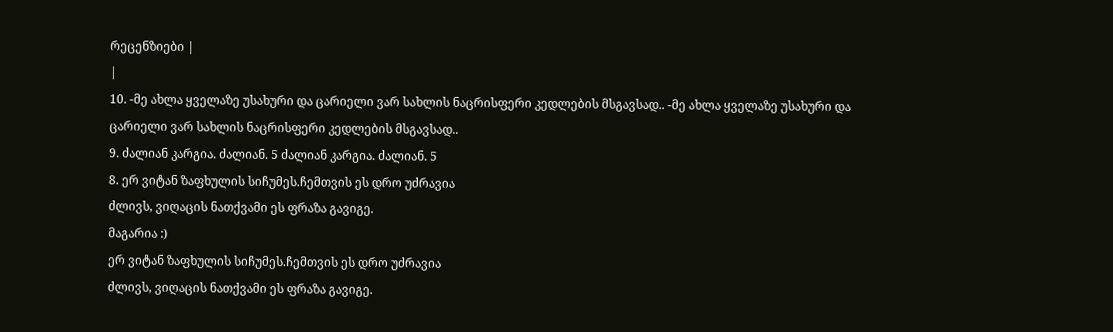რეცენზიები |
|
10. -მე ახლა ყველაზე უსახური და ცარიელი ვარ სახლის ნაცრისფერი კედლების მსგავსად.. -მე ახლა ყველაზე უსახური და ცარიელი ვარ სახლის ნაცრისფერი კედლების მსგავსად..
9. ძალიან კარგია. ძალიან. 5 ძალიან კარგია. ძალიან. 5
8. ერ ვიტან ზაფხულის სიჩუმეს.ჩემთვის ეს დრო უძრავია
ძლივს, ვიღაცის ნათქვამი ეს ფრაზა გავიგე.
მაგარია :)
ერ ვიტან ზაფხულის სიჩუმეს.ჩემთვის ეს დრო უძრავია
ძლივს, ვიღაცის ნათქვამი ეს ფრაზა გავიგე.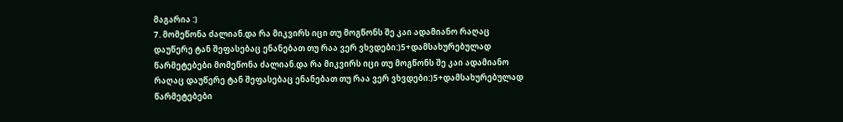მაგარია :)
7. მომეწონა ძალიან.და რა მიკვირს იცი თუ მოგწონს შე კაი ადამიანო რაღაც დაუწერე ტან შეფასებაც ენანებათ თუ რაა ვერ ვხვდები:)5+დამსახურებულად წარმეტებები მომეწონა ძალიან.და რა მიკვირს იცი თუ მოგწონს შე კაი ადამიანო რაღაც დაუწერე ტან შეფასებაც ენანებათ თუ რაა ვერ ვხვდები:)5+დამსახურებულად წარმეტებები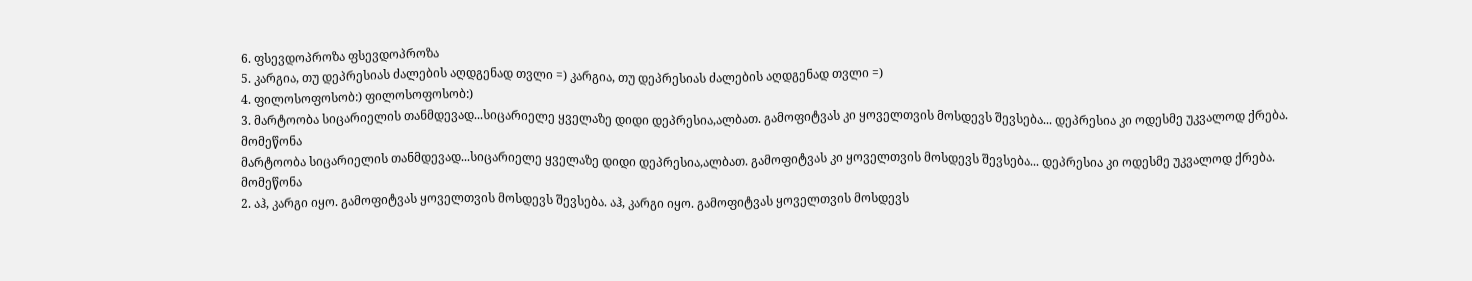6. ფსევდოპროზა ფსევდოპროზა
5. კარგია, თუ დეპრესიას ძალების აღდგენად თვლი =) კარგია, თუ დეპრესიას ძალების აღდგენად თვლი =)
4. ფილოსოფოსობ:) ფილოსოფოსობ:)
3. მარტოობა სიცარიელის თანმდევად...სიცარიელე ყველაზე დიდი დეპრესია,ალბათ. გამოფიტვას კი ყოველთვის მოსდევს შევსება... დეპრესია კი ოდესმე უკვალოდ ქრება. მომეწონა
მარტოობა სიცარიელის თანმდევად...სიცარიელე ყველაზე დიდი დეპრესია,ალბათ. გამოფიტვას კი ყოველთვის მოსდევს შევსება... დეპრესია კი ოდესმე უკვალოდ ქრება. მომეწონა
2. აჰ, კარგი იყო. გამოფიტვას ყოველთვის მოსდევს შევსება. აჰ, კარგი იყო. გამოფიტვას ყოველთვის მოსდევს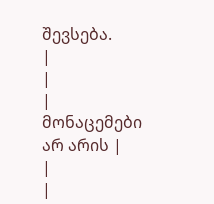შევსება.
|
|
| მონაცემები არ არის |
|
|